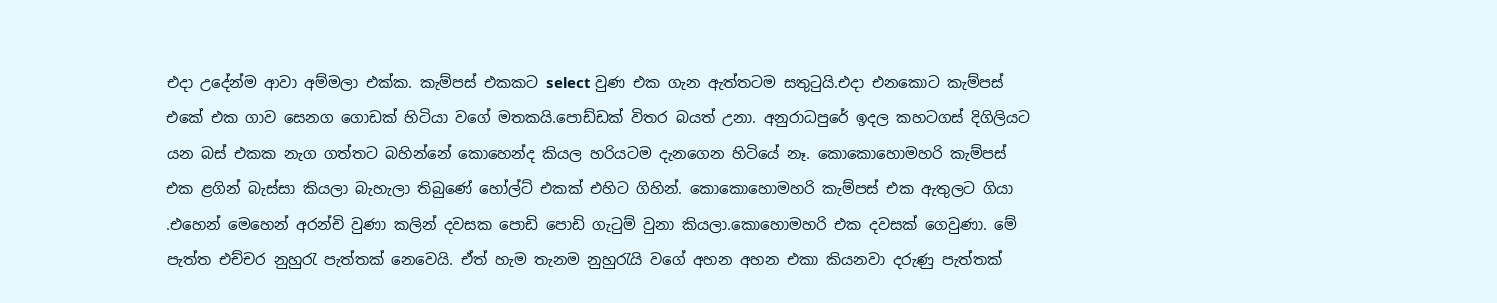එදා උදේන්ම ආවා අම්මලා එක්ක. කැම්පස් එකකට select වුණ එක ගැන ඇත්තටම සතුටුයි.එදා එනකොට කැම්පස් එකේ එක ගාව සෙනග ගොඩක් හිටියා වගේ මතකයි.පොඩ්ඩක් විතර බයත් උනා. අනුරාධපුරේ ඉදල කහටගස් දිගිලියට යන බස් එකක නැග ගත්තට බහින්නේ කොහෙන්ද කියල හරියටම දැනගෙන හිටියේ නෑ. කොකොහොමහරි කැම්පස් එක ළගින් බැස්සා කියලා බැහැලා තිබුණේ හෝල්ට් එකක් එහිට ගිහින්. කොකොහොමහරි කැම්පස් එක ඇතුලට ගියා .එහෙන් මෙහෙන් අරන්චි වුණා කලින් දවසක පොඩි පොඩි ගැටුම් වුනා කියලා.කොහොමහරි එක දවසක් ගෙවුණා. මේ පැත්ත එච්චර නුහුරැ පැත්තක් නෙවෙයි. ඒත් හැම තැනම නුහුරැයි වගේ අහන අහන එකා කියනවා දරුණු පැත්තක්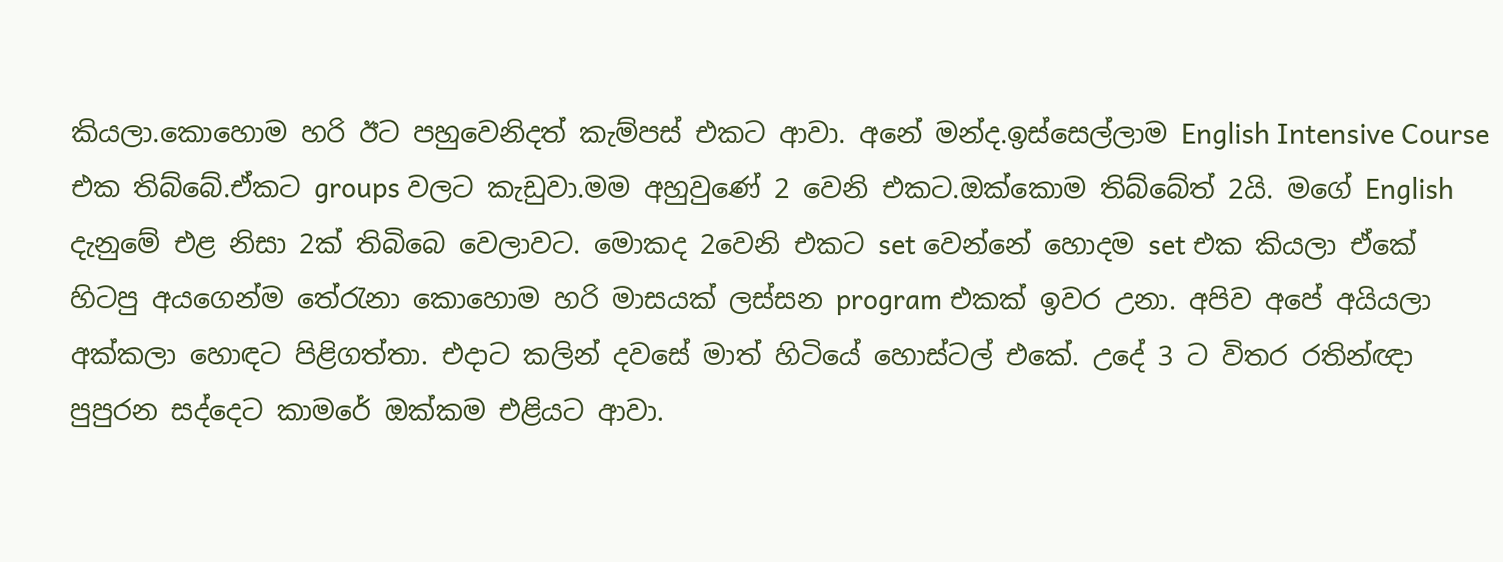කියලා.කොහොම හරි ඊට පහුවෙනිදත් කැම්පස් එකට ආවා. අනේ මන්ද.ඉස්සෙල්ලාම English Intensive Course එක තිබ්බේ.ඒකට groups වලට කැඩුවා.මම අහුවුණේ 2 වෙනි එකට.ඔක්කොම තිබ්බේත් 2යි. මගේ English දැනුමේ එළ නිසා 2ක් තිබිබෙ වෙලාවට. මොකද 2වෙනි එකට set වෙන්නේ හොදම set එක කියලා ඒකේ හිටපු අයගෙන්ම තේරැනා කොහොම හරි මාසයක් ලස්සන program එකක් ඉවර උනා. අපිව අපේ අයියලා අක්කලා හොඳට පිළිගත්තා. එදාට කලින් දවසේ මාත් හිටියේ හොස්ටල් එකේ. උදේ 3 ට විතර රතින්ඥා පුපුරන සද්දෙට කාමරේ ඔක්කම එළියට ආවා.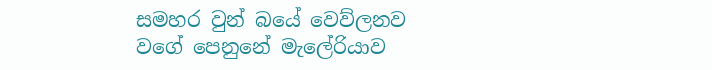සමහර වුන් බයේ වෙව්ලනව වගේ පෙනුනේ මැලේරියාව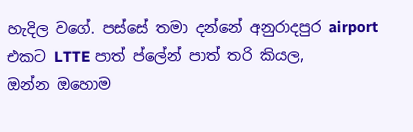හැදිල වගේ. පස්සේ තමා දන්නේ අනුරාදපුර airport එකට LTTE පාත් ප්ලේන් පාත් තරි කියල,
ඔන්න ඔහොම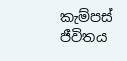කැම්පස් ජීවිතය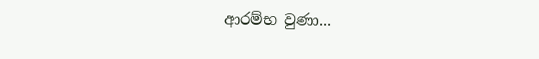ආරම්භ වුණා...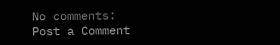No comments:
Post a Comment